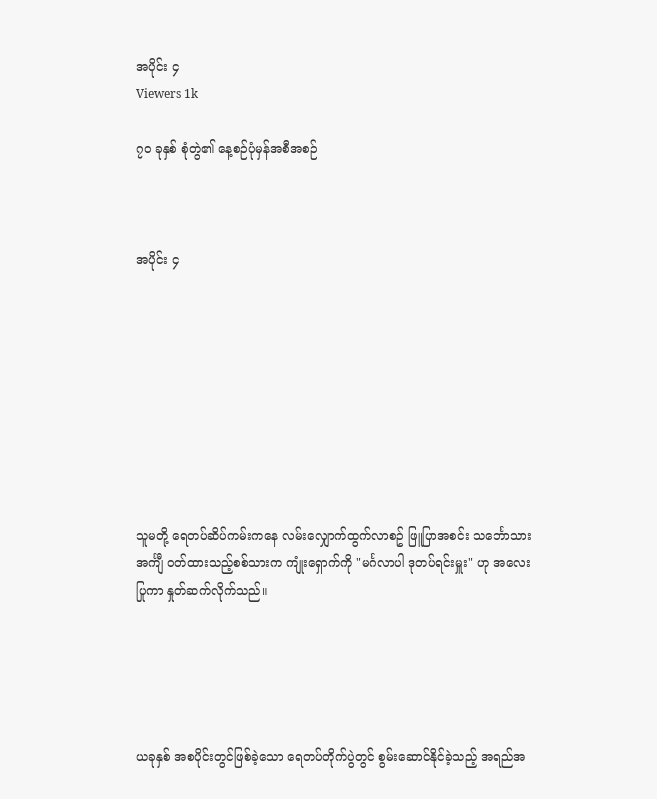အပိုင်း ၄
Viewers 1k

၇၀ ခုနှစ် စုံတွဲ၏ နေ့စဉ်ပုံမှန်အစီအစဉ်



အပိုင်း ၄









သူမတို့ ရေတပ်ဆိပ်ကမ်းကနေ လမ်းလျှောက်ထွက်လာစဥ် ဖြူပြာအစင်း သင်္ဘောသား အင်္ကျီ ဝတ်ထားသည့်စစ်သားက ကျုံးရှောက်ကို "မင်္ဂလာပါ ဒုတပ်ရင်းမှူး" ဟု အလေးပြုကာ နှုတ်ဆက်လိုက်သည်။





ယခုနှစ် အစပိုင်းတွင်ဖြစ်ခဲ့သော ရေတပ်တိုက်ပွဲတွင် စွမ်းဆောင်နိုင်ခဲ့သည့် အရည်အ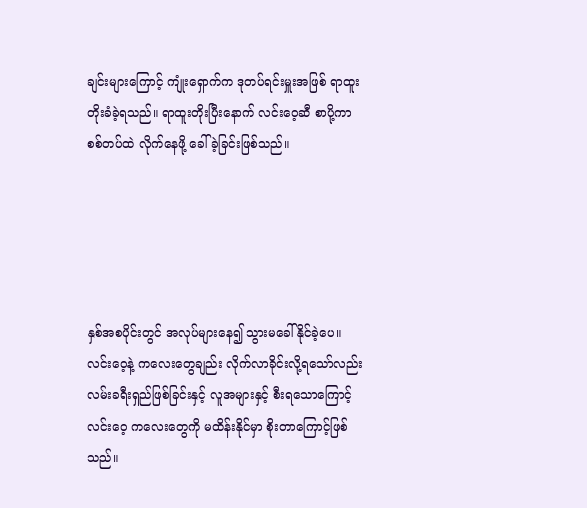ချင်းများကြောင့် ကျုံးရှောက်က ဒုတပ်ရင်းမှူးအဖြစ် ရာထူးတိုးခံခဲ့ရသည်။ ရာထူးတိုးပြီးနောက် လင်းဝေ့ဆီ စာပို့ကာ စစ်တပ်ထဲ လိုက်နေဖို့ ခေါ်ခဲ့ခြင်းဖြစ်သည်။





နှစ်အစပိုင်းတွင် အလုပ်များနေ၍ သွားမခေါ်နိုင်ခဲ့ပေ။ လင်းဝေ့နဲ့ ကလေးတွေချည်း လိုက်လာခိုင်းလို့ရသော်လည်း လမ်းခရီးရှည်ဖြစ်ခြင်းနှင့် လူအများနှင့် စီးရသောကြောင့် လင်းဝေ့ ကလေးတွေကို မထိန်းနိုင်မှာ စိုးတာကြောင့်ဖြစ်သည်။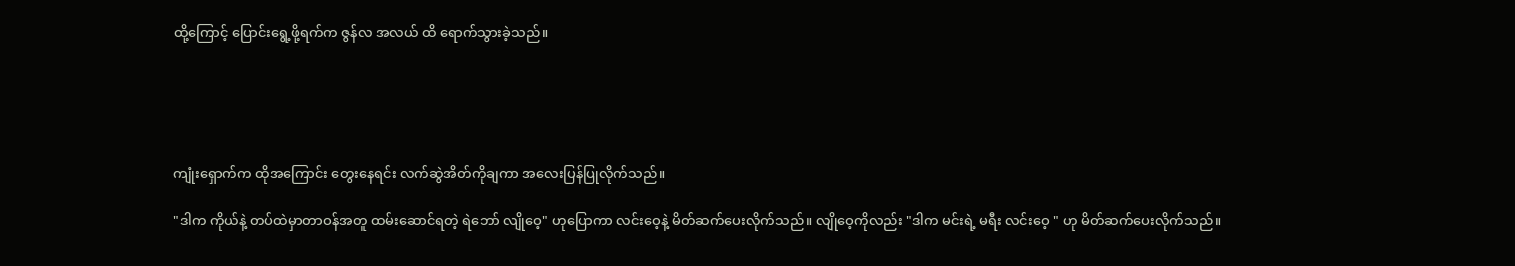ထို့ကြောင့် ပြောင်းရွေ့ဖို့ရက်က ဇွန်လ အလယ် ထိ ရောက်သွားခဲ့သည်။





ကျုံးရှောက်က ထိုအကြောင်း တွေးနေရင်း လက်ဆွဲအိတ်ကိုချကာ အလေးပြန်ပြုလိုက်သည်။

"ဒါက ကိုယ်နဲ့ တပ်ထဲမှာတာဝန်အတူ ထမ်းဆောင်ရတဲ့ ရဲဘော် လျိုဝေ့" ဟုပြောကာ လင်းဝေ့နဲ့ မိတ်ဆက်ပေးလိုက်သည်။ လျိုဝေ့ကိုလည်း "ဒါက မင်းရဲ့ မရီး လင်းဝေ့ " ဟု မိတ်ဆက်ပေးလိုက်သည်။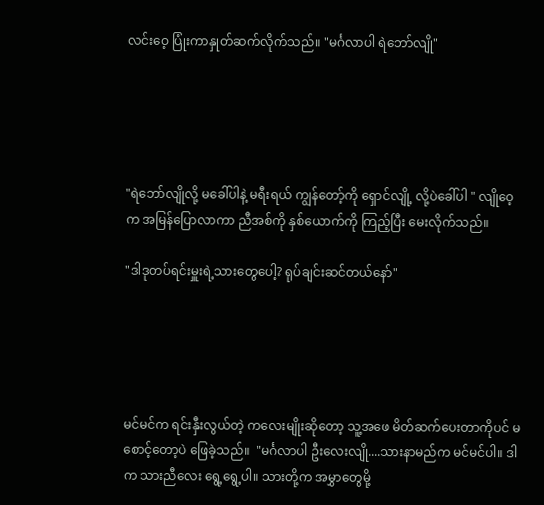လင်းဝေ့ ပြုံးကာနှုတ်ဆက်လိုက်သည်။ "မင်္ဂလာပါ ရဲဘော်လျို"





"ရဲဘော်လျိုလို့ မခေါ်ပါနဲ့ မရီးရယ် ကျွန်တော့်ကို ရှောင်လျို့ လို့ပဲခေါ်ပါ " လျိုဝေ့က အမြန်ပြောလာကာ ညီအစ်ကို နှစ်ယောက်ကို ကြည့်ပြီး မေးလိုက်သည်။

"ဒါဒုတပ်ရင်းမှူးရဲ့သားတွေပေါ့? ရုပ်ချင်းဆင်တယ်နော်"





မင်မင်က ရင်းနှီးလွယ်တဲ့ ကလေးမျိုးဆိုတော့ သူ့အဖေ မိတ်ဆက်ပေးတာကိုပင် မစောင့်တော့ပဲ ဖြေခဲ့သည်။  "မင်္ဂလာပါ ဦးလေးလျို....သားနာမည်က မင်မင်ပါ။ ဒါက သားညီလေး ရွေ့ရွေ့ပါ။ သားတို့က အမွှာတွေမို့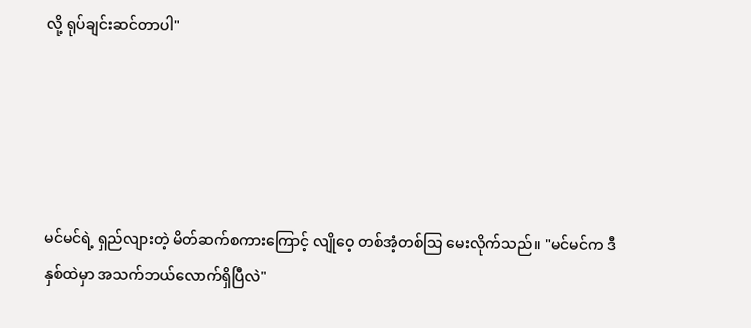လို့ ရုပ်ချင်းဆင်တာပါ"





မင်မင်ရဲ့ ရှည်လျားတဲ့ မိတ်ဆက်စကားကြောင့် လျိုဝေ့ တစ်အံ့တစ်သြ မေးလိုက်သည်။ "မင်မင်က ဒီနှစ်ထဲမှာ အသက်ဘယ်လောက်ရှိပြီလဲ"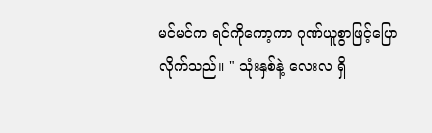မင်မင်က ရင်ကိုကော့ကာ ဂုဏ်ယူစွာဖြင့်ပြောလိုက်သည်။ " သုံးနှစ်နဲ့ လေးလ ရှိ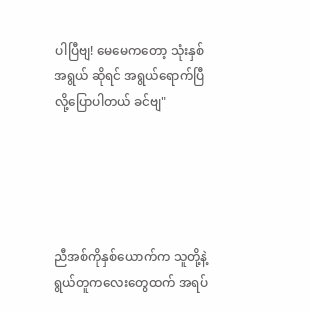ပါပြီဗျ! မေမေကတော့ သုံးနှစ်အရွယ် ဆိုရင် အရွယ်ရောက်ပြီ လို့ပြောပါတယ် ခင်ဗျ"





ညီအစ်ကိုနှစ်ယောက်က သူတို့နဲ့ရွယ်တူကလေးတွေထက် အရပ်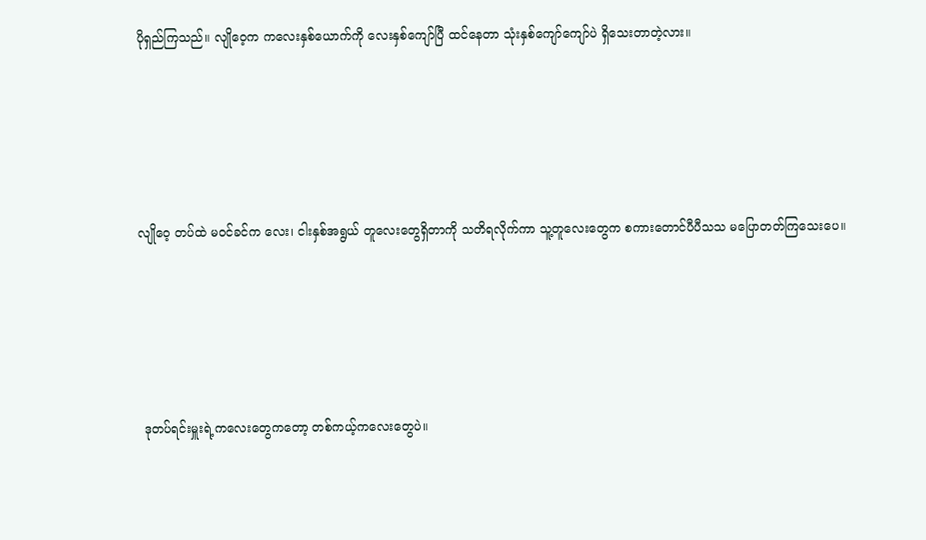ပိုရှည်ကြသည်။ လျိုဝေ့က ကလေးနှစ်ယောက်ကို လေးနှစ်ကျော်ပြီ ထင်နေတာ သုံးနှစ်ကျော်ကျော်ပဲ ရှိသေးတာတဲ့လား။





လျိုဝေ့ တပ်ထဲ မဝင်ခင်က လေး၊ ငါးနှစ်အရွယ် တူလေးတွေရှိတာကို သတိရလိုက်ကာ သူ့တူလေးတွေက စကားတောင်ပီပီသသ မပြောတတ်ကြသေးပေ။





 ဒုတပ်ရင်းမှူးရဲ့ကလေးတွေကတော့ တစ်ကယ့်ကလေးတွေပဲ။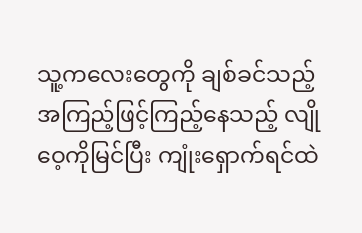သူ့ကလေးတွေကို ချစ်ခင်သည့် အကြည့်ဖြင့်ကြည့်နေသည့် လျိုဝေ့ကိုမြင်ပြီး ကျုံးရှောက်ရင်ထဲ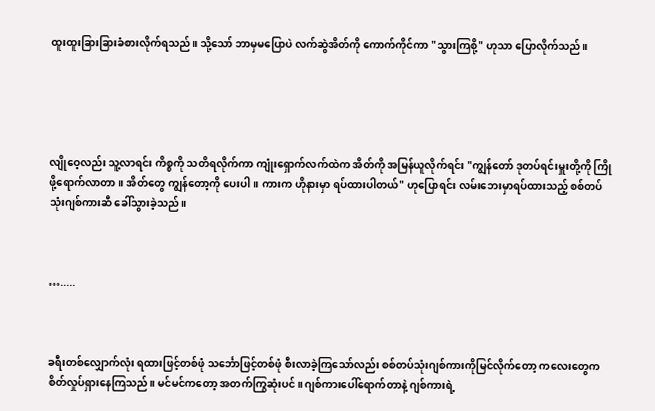ထူးထူးခြားခြားခံစားလိုက်ရသည်။ သို့သော် ဘာမှမပြောပဲ လက်ဆွဲအိတ်ကို ကောက်ကိုင်ကာ "သွားကြစို့" ဟုသာ ပြောလိုက်သည်။





လျိုဝေ့လည်း သူ့လာရင်း ကိစ္စကို သတိရလိုက်ကာ ကျုံးရှောက်လက်ထဲက အိတ်ကို အမြန်ယူလိုက်ရင်း "ကျွန်တော် ဒုတပ်ရင်းမှူးတို့ကို ကြိုဖို့ရောက်လာတာ။ အိတ်တွေ ကျွန်တော့ကို ပေးပါ။ ကားက ဟိုနားမှာ ရပ်ထားပါတယ်" ဟုပြောရင်း လမ်းဘေးမှာရပ်ထားသည့် စစ်တပ်သုံးဂျစ်ကားဆီ ခေါ်သွားခဲ့သည်။



….....



ခရီးတစ်လျှောက်လုံး ရထားဖြင့်တစ်ဖုံ သင်္ဘောဖြင့်တစ်ဖုံ စီးလာခဲ့ကြသော်လည်း စစ်တပ်သုံးဂျစ်ကားကိုမြင်လိုက်တော့ ကလေးတွေက စိတ်လှုပ်ရှားနေကြသည်။ မင်မင်ကတော့ အတက်ကြွဆုံးပင်။ ဂျစ်ကားပေါ်ရောက်တာနဲ့ ဂျစ်ကားရဲ့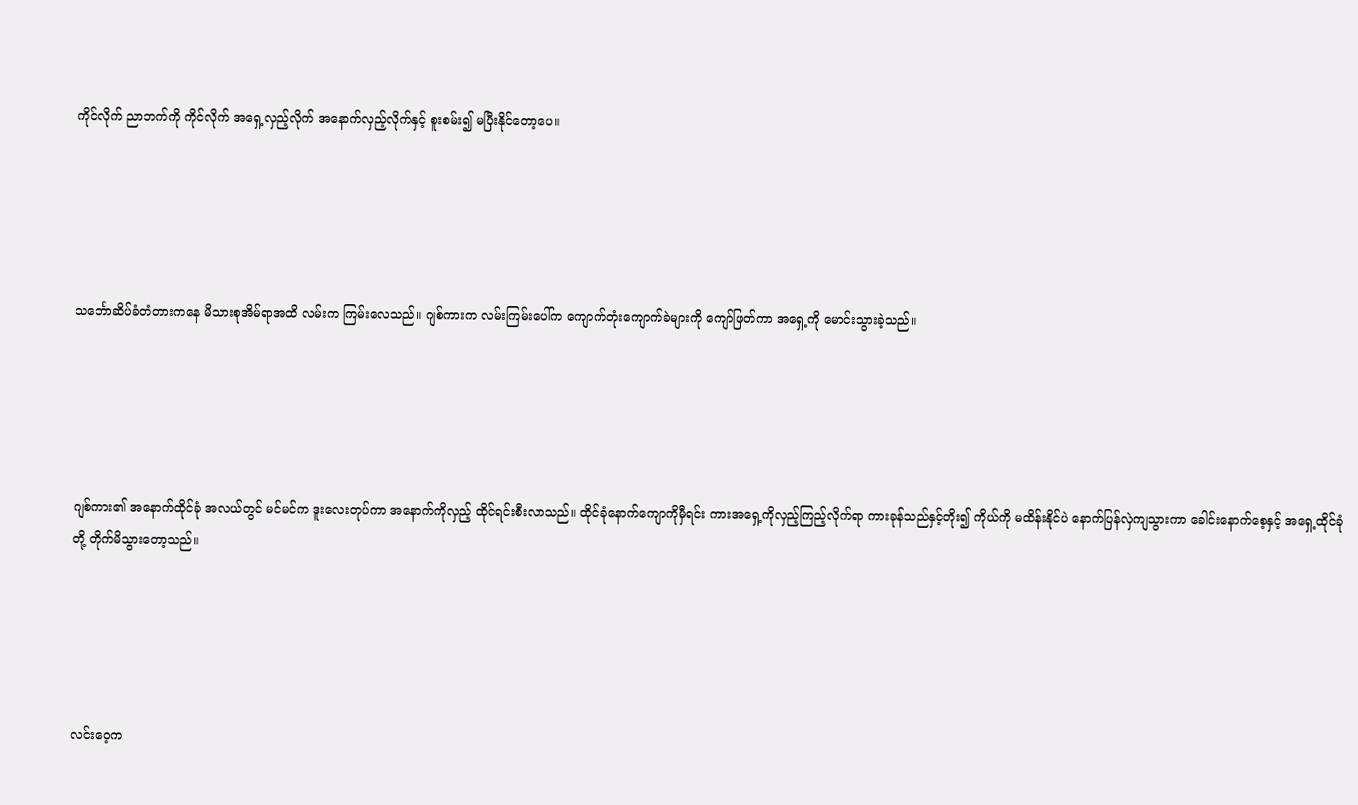ကိုင်လိုက် ညာဘက်ကို ကိုင်လိုက် အရှေ့လှည့်လိုက် အနောက်လှည့်လိုက်နှင့် စူးစမ်း၍ မပြီးနိုင်တော့ပေ။





သင်္ဘောဆိပ်ခံတံတားကနေ မိသားစုအိမ်ရာအထိ လမ်းက ကြမ်းလေသည်။ ဂျစ်ကားက လမ်းကြမ်းပေါ်က ကျောက်တုံးကျောက်ခဲများကို ကျော်ဖြတ်ကာ အရှေ့ကို မောင်းသွားခဲ့သည်။





ဂျစ်ကား၏ အနောက်ထိုင်ခုံ အလယ်တွင် မင်မင်က ဒူးလေးတုပ်ကာ အနောက်ကိုလှည့် ထိုင်ရင်းစီးလာသည်။ ထိုင်ခုံနောက်ကျောကိုမှီရင်း ကားအရှေ့ကိုလှည့်ကြည့်လိုက်ရာ ကားခုန်သည်နှင့်တိုး၍ ကိုယ်ကို မထိန်းနိုင်ပဲ နောက်ပြန်လှဲကျသွားကာ ခေါင်းနောက်စေ့နှင့် အရှေ့ထိုင်ခုံတို့ တိုက်မိသွားတော့သည်။





လင်းဝေ့က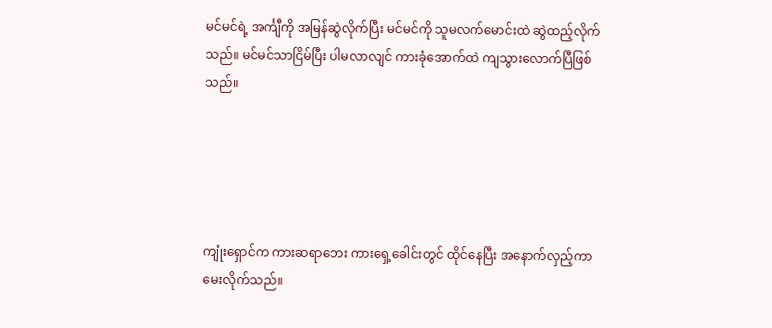မင်မင်ရဲ့ အင်္ကျီကို အမြန်ဆွဲလိုက်ပြီး မင်မင်ကို သူမလက်မောင်းထဲ ဆွဲထည့်လိုက်သည်။ မင်မင်သာငြိမ်ပြီး ပါမလာလျင် ကားခုံအောက်ထဲ ကျသွားလောက်ပြီဖြစ်သည်။





ကျုံးရှောင်က ကားဆရာဘေး ကားရှေ့ခေါင်းတွင် ထိုင်နေပြီး အနောက်လှည့်ကာမေးလိုက်သည်။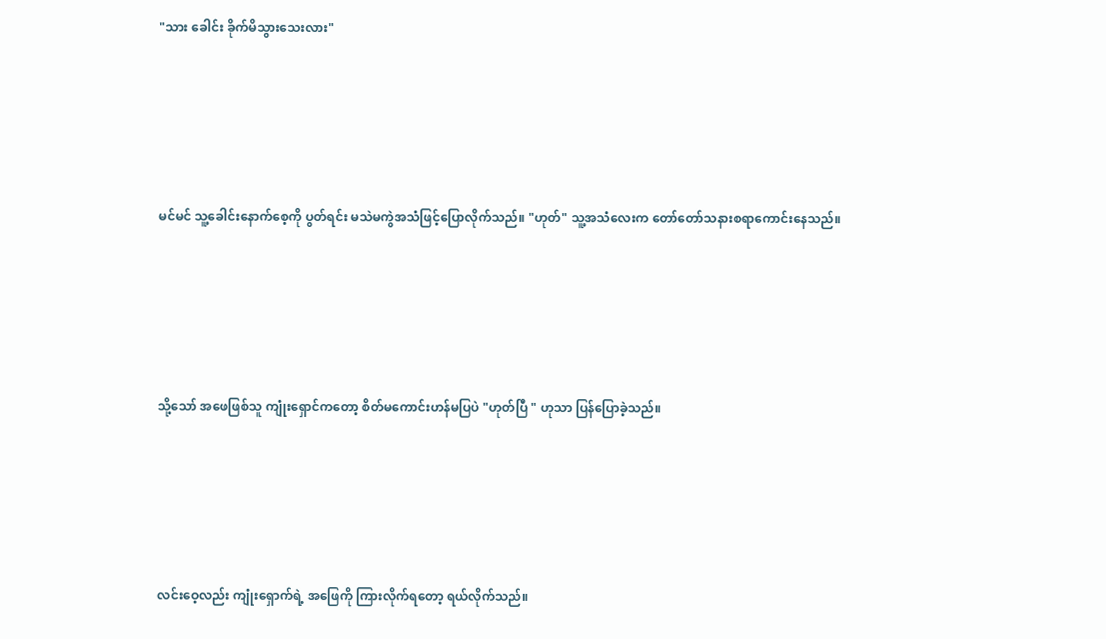"သား ခေါင်း ခိုက်မိသွားသေးလား"





မင်မင် သူ့ခေါင်းနောက်စေ့ကို ပွတ်ရင်း မသဲမကွဲအသံဖြင့်ပြောလိုက်သည်။ "ဟုတ်" သူ့အသံလေးက တော်တော်သနားစရာကောင်းနေသည်။





သို့သော် အဖေဖြစ်သူ ကျုံးရှောင်ကတော့ စိတ်မကောင်းဟန်မပြပဲ "ဟုတ်ပြီ " ဟုသာ ပြန်ပြောခဲ့သည်။





လင်းဝေ့လည်း ကျုံးရှောက်ရဲ့ အဖြေကို ကြားလိုက်ရတော့ ရယ်လိုက်သည်။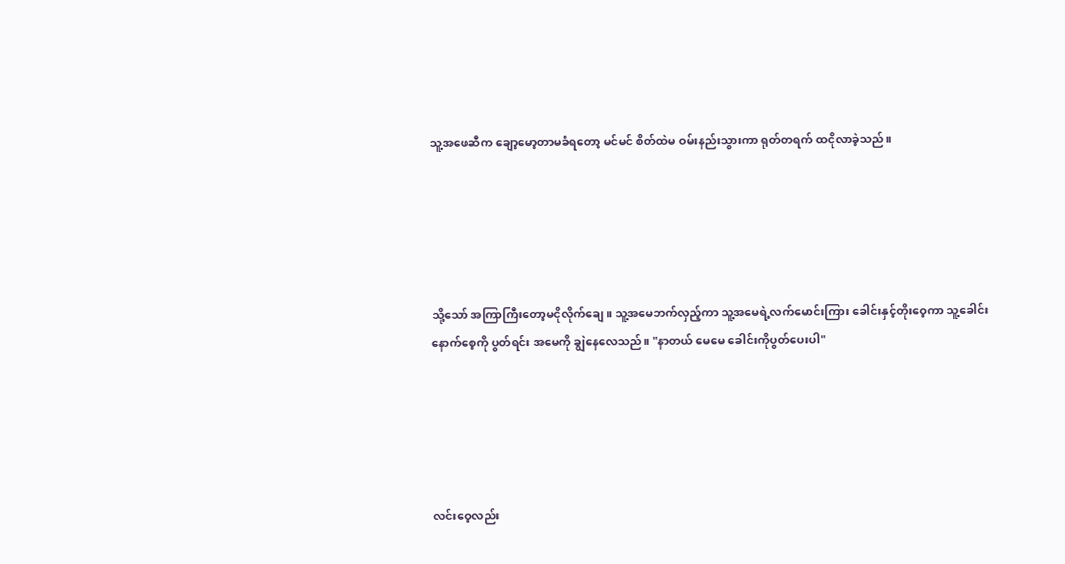သူ့အဖေဆီက ချော့မော့တာမခံရတော့ မင်မင် စိတ်ထဲမ ဝမ်းနည်းသွားကာ ရုတ်တရက် ထငိုလာခဲ့သည်။





သို့သော် အကြာကြီးတော့မငိုလိုက်ချေ။ သူ့အမေဘက်လှည့်ကာ သူ့အမေရဲ့လက်မောင်းကြား ခေါင်းနှင့်တိုးဝေ့ကာ သူ့ခေါင်းနောက်စေ့ကို ပွတ်ရင်း အမေကို ချွဲနေလေသည်။ "နာတယ် မေမေ ခေါင်းကိုပွတ်ပေးပါ"





လင်းဝေ့လည်း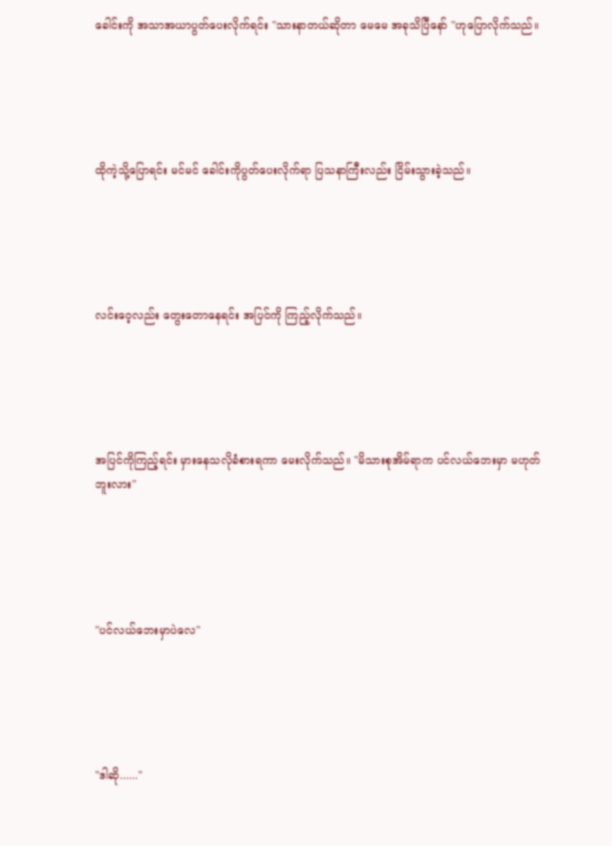ခေါင်းကို အသာအယာပွတ်ပေးလိုက်ရင်း "သားနာတယ်ဆိုတာ မေမေ အခုသိပြီနော် "ဟုပြောလိုက်သည်။





ထိုကဲ့သို့ပြောရင်း မင်မင် ခေါင်းကိုပွတ်ပေးလိုက်ရာ ပြသနာကြီးလည်း ငြိမ်းသွားခဲ့သည်။





လင်းဝေ့လည်း တွေးတောနေရင်း အပြင်ကို ကြည့်လိုက်သည်။





အပြင်ကိုကြည့်ရင်း မှားနေသလိုခံစားရကာ မေးလိုက်သည်။ "မိသားစုအိမ်ရာက ပင်လယ်ဘေးမှာ မဟုတ်ဘူးလား"





"ပင်လယ်ဘေးမှာပဲလေ"





"ဒါဆို......"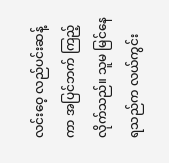လင်းဝေ့ လည်ပင်းဆန့်ကာ အပြင်ဘက် ကြည့်လိုက်သည်။ သူမ မြင်နေရသည်က လယ်ကွင်း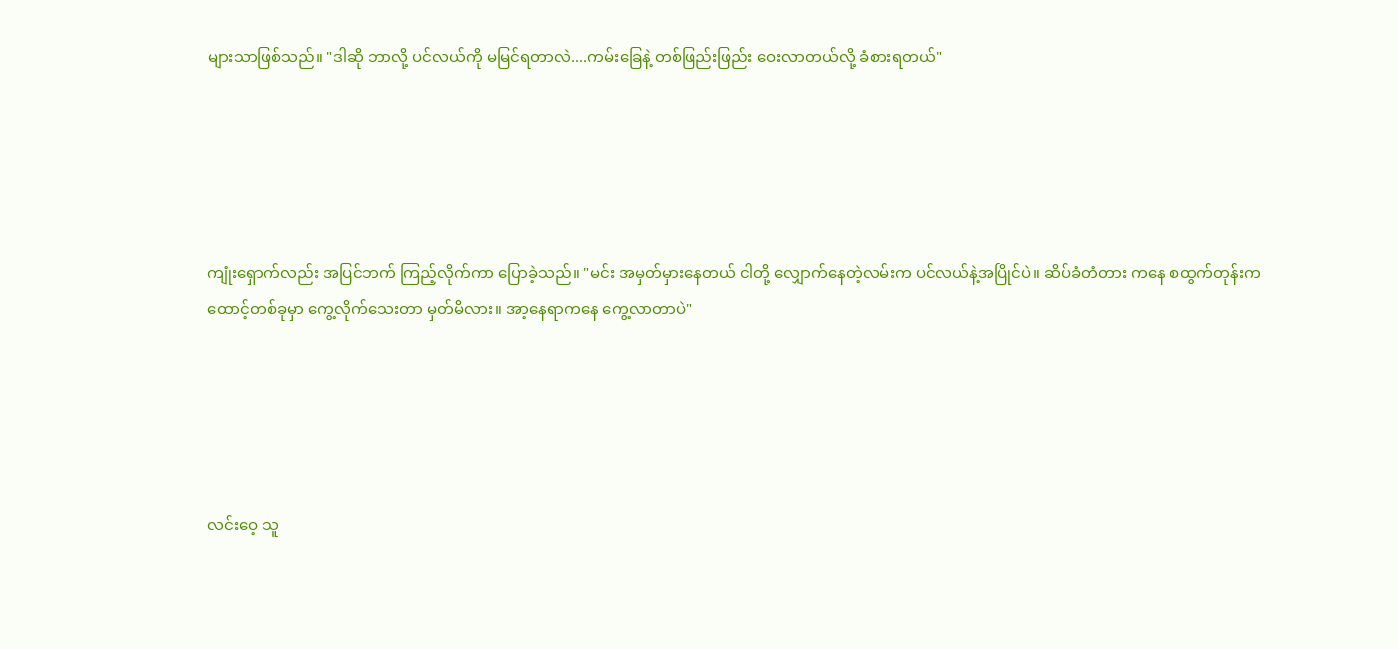များသာဖြစ်သည်။ "ဒါဆို ဘာလို့ ပင်လယ်ကို မမြင်ရတာလဲ....ကမ်းခြေနဲ့ တစ်ဖြည်းဖြည်း ဝေးလာတယ်လို့ ခံစားရတယ်"





ကျုံးရှောက်လည်း အပြင်ဘက် ကြည့်လိုက်ကာ ပြောခဲ့သည်။ "မင်း အမှတ်မှားနေတယ် ငါတို့ လျှောက်နေတဲ့လမ်းက ပင်လယ်နဲ့အပြိုင်ပဲ။ ဆိပ်ခံတံတား ကနေ စထွက်တုန်းက ထောင့်တစ်ခုမှာ ကွေ့လိုက်သေးတာ မှတ်မိလား။ အာ့နေရာကနေ ကွေ့လာတာပဲ"





လင်းဝေ့ သူ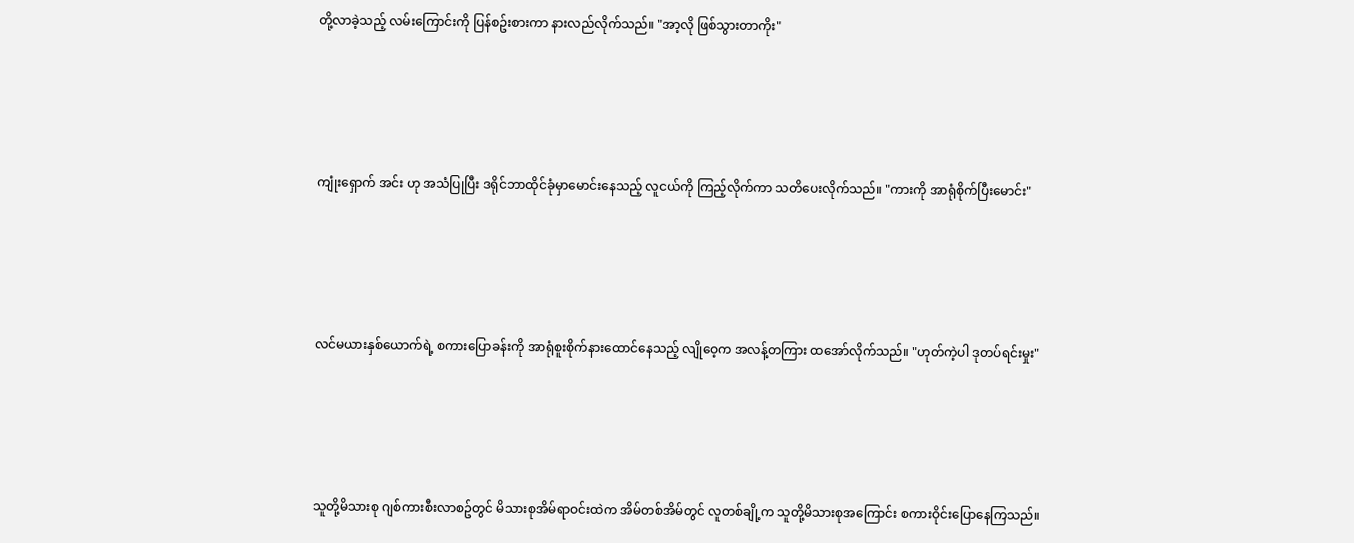တို့လာခဲ့သည့် လမ်းကြောင်းကို ပြန်စဥ်းစားကာ နားလည်လိုက်သည်။ "အာ့လို ဖြစ်သွားတာကိုး"





ကျုံးရှောက် အင်း ဟု အသံပြုပြီး ဒရိုင်ဘာထိုင်ခုံမှာမောင်းနေသည့် လူငယ်ကို ကြည့်လိုက်ကာ သတိပေးလိုက်သည်။ "ကားကို အာရုံစိုက်ပြီးမောင်း"





လင်မယားနှစ်ယောက်ရဲ့ စကားပြောခန်းကို အာရုံစူးစိုက်နားထောင်နေသည့် လျိုဝေ့က အလန့်တကြား ထအော်လိုက်သည်။ "ဟုတ်ကဲ့ပါ ဒုတပ်ရင်းမှုး"





သူတို့မိသားစု ဂျစ်ကားစီးလာစဥ်တွင် မိသားစုအိမ်ရာဝင်းထဲက အိမ်တစ်အိမ်တွင် လူတစ်ချို့က သူတို့မိသားစုအကြောင်း စကားဝိုင်းပြောနေကြသည်။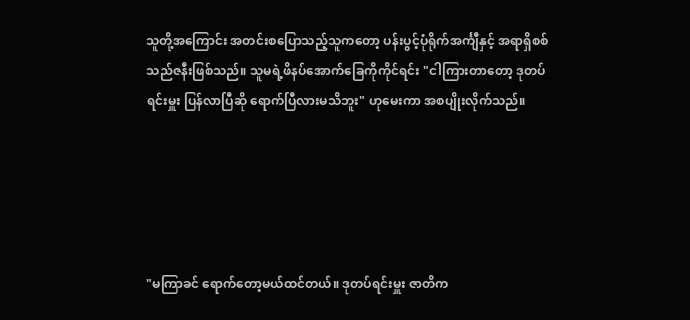သူတို့အကြောင်း အတင်းစပြောသည့်သူကတော့ ပန်းပွင့်ပုံရိုက်အင်္ကျီနှင့် အရာရှိစစ်သည်ဇနီးဖြစ်သည်။ သူမရဲ့ဖိနပ်အောက်ခြေကိုကိုင်ရင်း "ငါကြားတာတော့ ဒုတပ်ရင်းမှူး ပြန်လာပြီဆို ရောက်ပြီလားမသိဘူး" ဟုမေးကာ အစပျိုးလိုက်သည်။





"မကြာခင် ရောက်တော့မယ်ထင်တယ်။ ဒုတပ်ရင်းမှူး ဇာတိက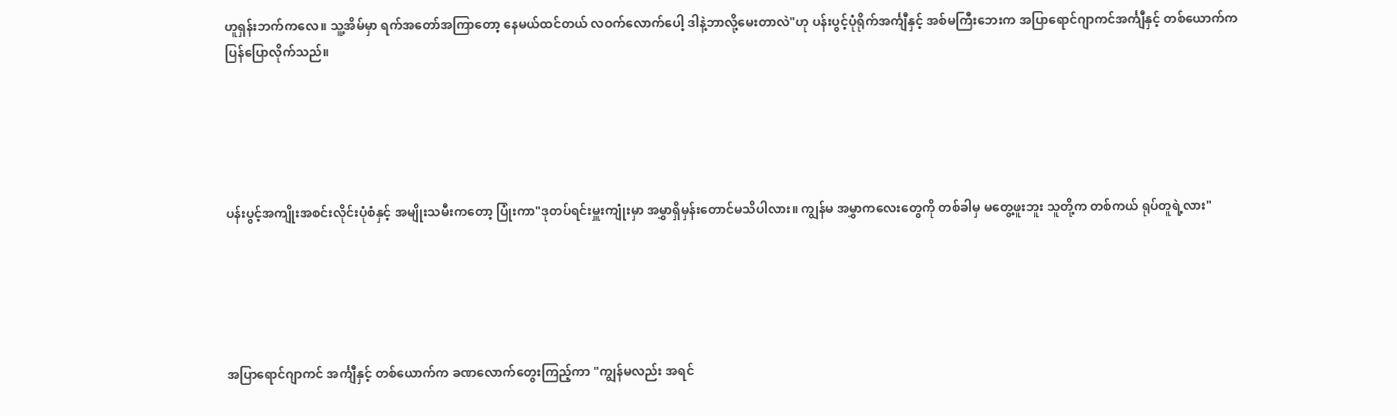ဟူရှန်းဘက်ကလေ။ သူ့အိမ်မှာ ရက်အတော်အကြာတော့ နေမယ်ထင်တယ် လဝက်လောက်ပေါ့ ဒါနဲ့ဘာလို့မေးတာလဲ"ဟု ပန်းပွင့်ပုံရိုက်အင်္ကျီနှင့် အစ်မကြီးဘေးက အပြာရောင်ဂျာကင်အင်္ကျီနှင့် တစ်ယောက်က ပြန်ပြောလိုက်သည်။





ပန်းပွင့်အကျိုးအစင်းလိုင်းပုံစံနှင့် အမျိုးသမီးကတော့ ပြုံးကာ"ဒုတပ်ရင်းမှူးကျုံးမှာ အမွှာရှိမှန်းတောင်မသိပါလား။ ကျွန်မ အမွှာကလေးတွေကို တစ်ခါမှ မတွေ့ဖူးဘူး သူတို့က တစ်ကယ် ရုပ်တူရဲ့လား"





အပြာရောင်ဂျာကင် အင်္ကျီနှင့် တစ်ယောက်က ခဏလောက်တွေးကြည့်ကာ "ကျွန်မလည်း အရင်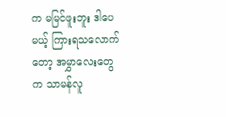က မမြင်ဖူးဘူး ဒါပေမယ့် ကြားရသလောက်တော့ အမွှာလေးတွေက သာမန်လူ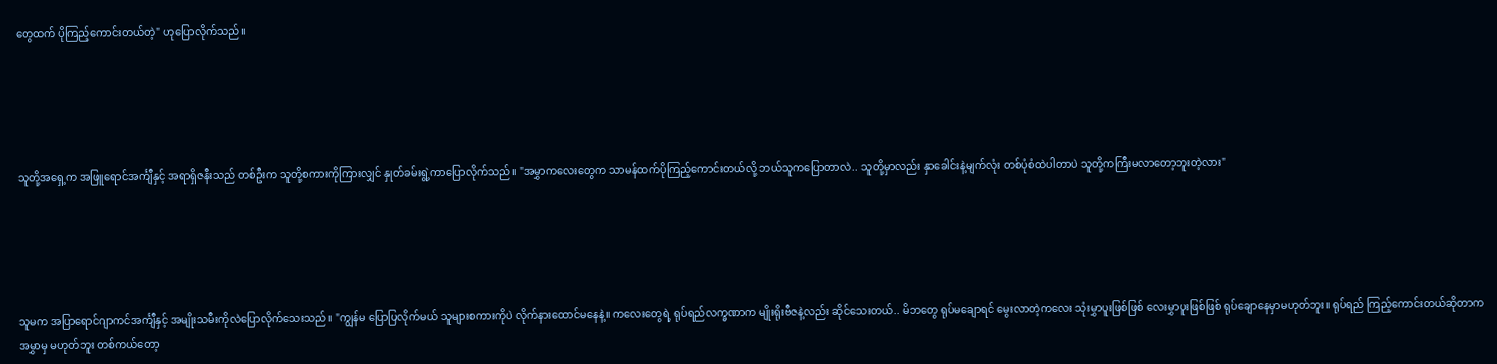တွေထက် ပိုကြည့်ကောင်းတယ်တဲ့" ဟုပြောလိုက်သည်။





သူတို့အရှေ့က အဖြူရောင်အင်္ကျီနှင့် အရာရှိဇနီးသည် တစ်ဦးက သူတို့စကားကိုကြားလျှင် နှုတ်ခမ်းရွဲ့ကာပြောလိုက်သည်။ "အမွှာကလေးတွေက သာမန်ထက်ပိုကြည့်ကောင်းတယ်လို့ ဘယ်သူကပြောတာလဲ.. သူတို့မှာလည်း နှာခေါင်းနဲ့မျက်လုံး တစ်ပုံစံထဲပါတာပဲ သူတို့ကကြီးမလာတော့ဘူးတဲ့လား"





သူမက အပြာရောင်ဂျာကင်အင်္ကျီနှင့် အမျိုးသမီးကိုလဲပြောလိုက်သေးသည်။ "ကျွန်မ ပြောပြလိုက်မယ် သူများစကားကိုပဲ လိုက်နားထောင်မနေနဲ့။ ကလေးတွေရဲ့ ရုပ်ရည်လက္ခဏာက မျိုးရိုးဗီဇနဲ့လည်း ဆိုင်သေးတယ်.. မိဘတွေ ရုပ်မချောရင် မွေးလာတဲ့ကလေး သုံးမွှာပူးဖြစ်ဖြစ် လေးမွှာပူးဖြစ်ဖြစ် ရုပ်ချောနေမှာမဟုတ်ဘူး။ ရုပ်ရည် ကြည့်ကောင်းတယ်ဆိုတာက အမွှာမှ မဟုတ်ဘူး တစ်ကယ်တော့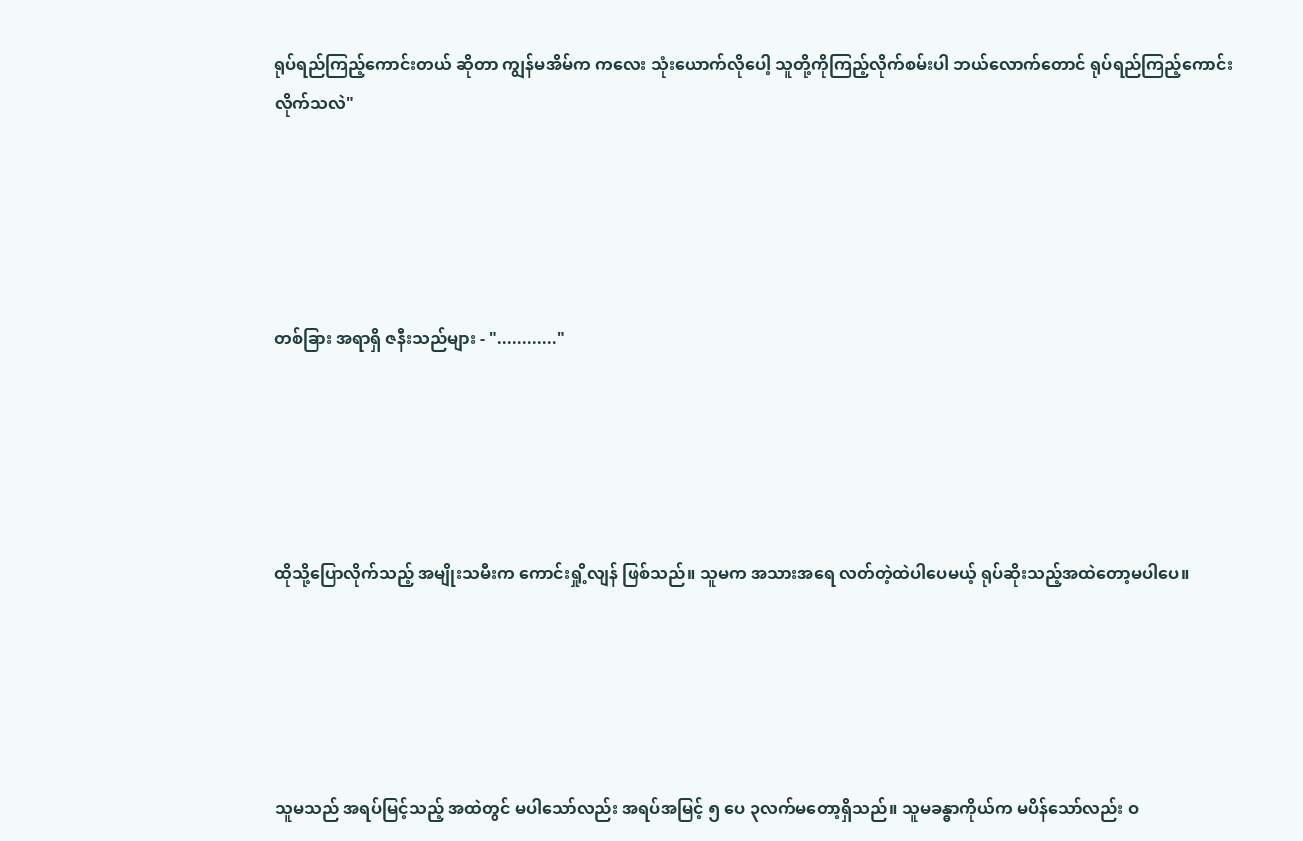ရုပ်ရည်ကြည့်ကောင်းတယ် ဆိုတာ ကျွန်မအိမ်က ကလေး သုံးယောက်လိုပေါ့ သူတို့ကိုကြည့်လိုက်စမ်းပါ ဘယ်လောက်တောင် ရုပ်ရည်ကြည့်ကောင်းလိုက်သလဲ"





တစ်ခြား အရာရှိ ဇနီးသည်များ - "............"





ထိုသို့ပြောလိုက်သည့် အမျိုးသမီးက ကောင်းရှို့လျန် ဖြစ်သည်။ သူမက အသားအရေ လတ်တဲ့ထဲပါပေမယ့် ရုပ်ဆိုးသည့်အထဲတော့မပါပေ။





သူမသည် အရပ်မြင့်သည့် အထဲတွင် မပါသော်လည်း အရပ်အမြင့် ၅ ပေ ၃လက်မတော့ရှိသည်။ သူမခန္ဓာကိုယ်က မပိန်သော်လည်း ဝ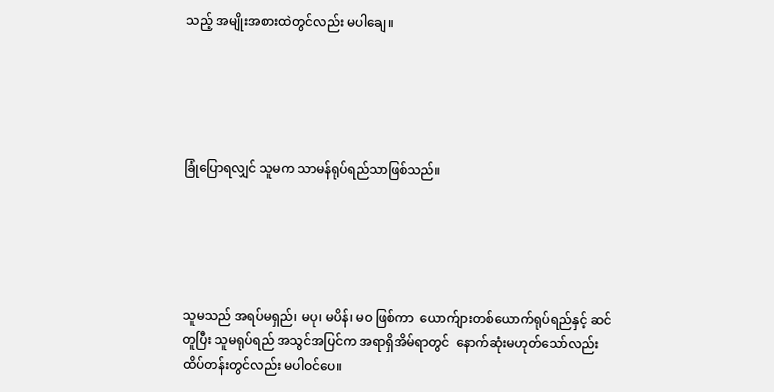သည့် အမျိုးအစားထဲတွင်လည်း မပါချေ။





ခြုံပြောရလျှင် သူမက သာမန်ရုပ်ရည်သာဖြစ်သည်။





သူမသည် အရပ်မရှည်၊ မပု၊ မပိန်၊ မဝ ဖြစ်ကာ  ယောက်ျားတစ်ယောက်ရုပ်ရည်နှင့် ဆင်တူပြီး သူမရုပ်ရည် အသွင်အပြင်က အရာရှိအိမ်ရာတွင်  နောက်ဆုံးမဟုတ်သော်လည်း ထိပ်တန်းတွင်လည်း မပါဝင်ပေ။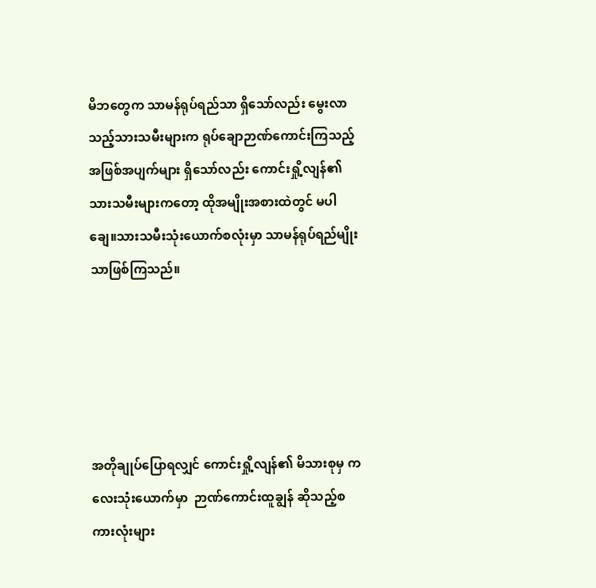မိဘတွေက သာမန်ရုပ်ရည်သာ ရှိသော်လည်း မွေးလာသည့်သားသမီးများက ရုပ်ချောဉာဏ်ကောင်းကြသည့်အဖြစ်အပျက်များ ရှိသော်လည်း ကောင်းရှို့လျန်၏ သားသမီးများကတော့ ထိုအမျိုးအစားထဲတွင် မပါချေ။သားသမီးသုံးယောက်စလုံးမှာ သာမန်ရုပ်ရည်မျိုးသာဖြစ်ကြသည်။





အတိုချုပ်ပြောရလျှင် ကောင်းရှို့လျန်၏ မိသားစုမှ ကလေးသုံးယောက်မှာ  ဉာဏ်ကောင်းထူချွန် ဆိုသည့်စကားလုံးများ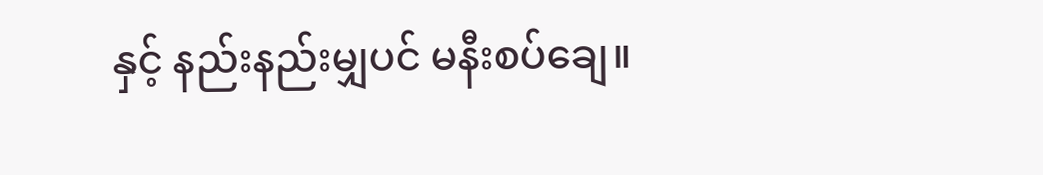နှင့် နည်းနည်းမျှပင် မနီးစပ်ချေ။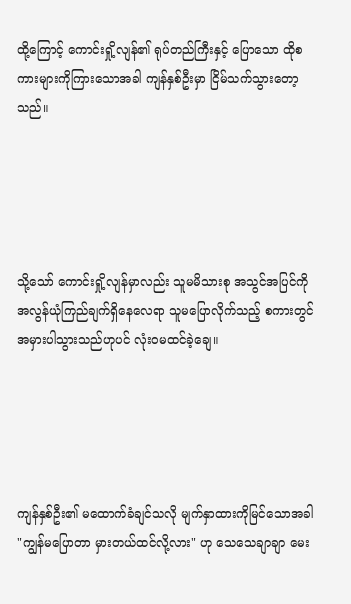ထို့ကြောင့် ကောင်းရှို့လျန်၏ ရုပ်တည်ကြီးနှင့် ပြောသော ထိုစကားများကိုကြားသောအခါ ကျန်နှစ်ဦးမှာ ငြိမ်သက်သွားတော့သည်။





သို့သော် ကောင်းရှို့လျန်မှာလည်း သူမမိသားစု အသွင်အပြင်ကို အလွန်ယုံကြည်ချက်ရှိနေလေရာ သူမပြောလိုက်သည့် စကားတွင် အမှားပါသွားသည်ဟုပင် လုံးဝမထင်ခဲ့ချေ။





ကျန်နှစ်ဦး၏ မထောက်ခံချင်သလို မျက်နှာထားကိုမြင်သောအခါ "ကျွန်မပြောတာ မှားတယ်ထင်လို့လား" ဟု သေသေချာချာ မေး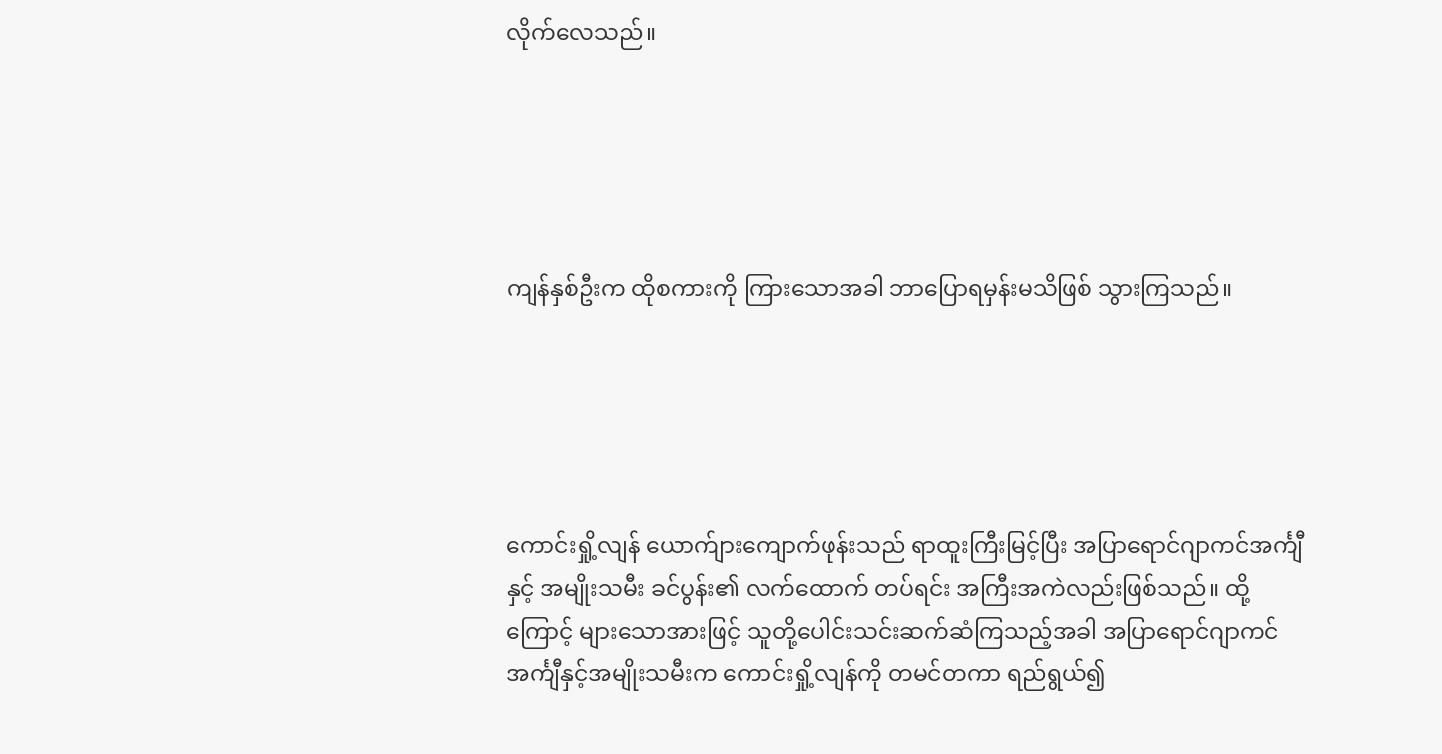လိုက်လေသည်။





ကျန်နှစ်ဦးက ထိုစကားကို ကြားသောအခါ ဘာပြောရမှန်းမသိဖြစ် သွားကြသည်။





ကောင်းရှို့လျန် ယောက်ျားကျောက်ဖုန်းသည် ရာထူးကြီးမြင့်ပြီး အပြာရောင်ဂျာကင်အင်္ကျီနှင့် အမျိုးသမီး ခင်ပွန်း၏ လက်ထောက် တပ်ရင်း အကြီးအကဲလည်းဖြစ်သည်။ ထို့ကြောင့် များသောအားဖြင့် သူတို့ပေါင်းသင်းဆက်ဆံကြသည့်အခါ အပြာရောင်ဂျာကင်အင်္ကျီနှင့်အမျိုးသမီးက ကောင်းရှို့လျန်ကို တမင်တကာ ရည်ရွယ်၍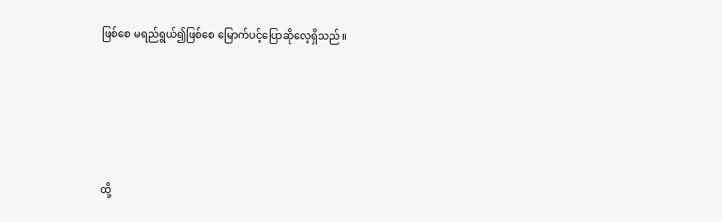ဖြစ်စေ မရည်ရွယ်၍ဖြစ်စေ မြောက်ပင့်ပြောဆိုလေ့ရှိသည်။





ထို့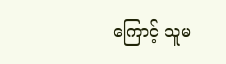ကြောင့် သူမ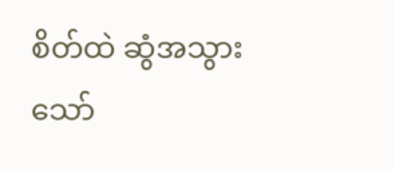စိတ်ထဲ ဆွံအသွားသော်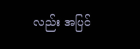လည်း အပြင်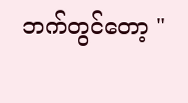ဘက်တွင်တော့ "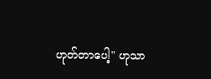ဟုတ်တာပေါ့" ဟုသာ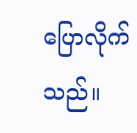ပြောလိုက်သည်။